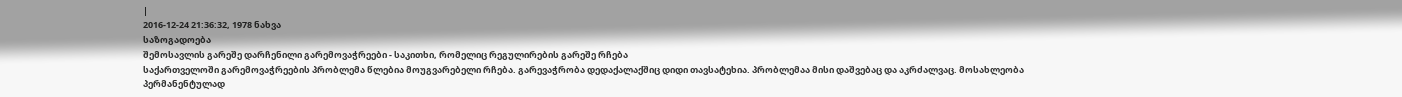|
2016-12-24 21:36:32, 1978 ნახვა
საზოგადოება
შემოსავლის გარეშე დარჩენილი გარემოვაჭრეები - საკითხი, რომელიც რეგულირების გარეშე რჩება
საქართველოში გარემოვაჭრეების პრობლემა წლებია მოუგვარებელი რჩება. გარევაჭრობა დედაქალაქშიც დიდი თავსატეხია. პრობლემაა მისი დაშვებაც და აკრძალვაც. მოსახლეობა პერმანენტულად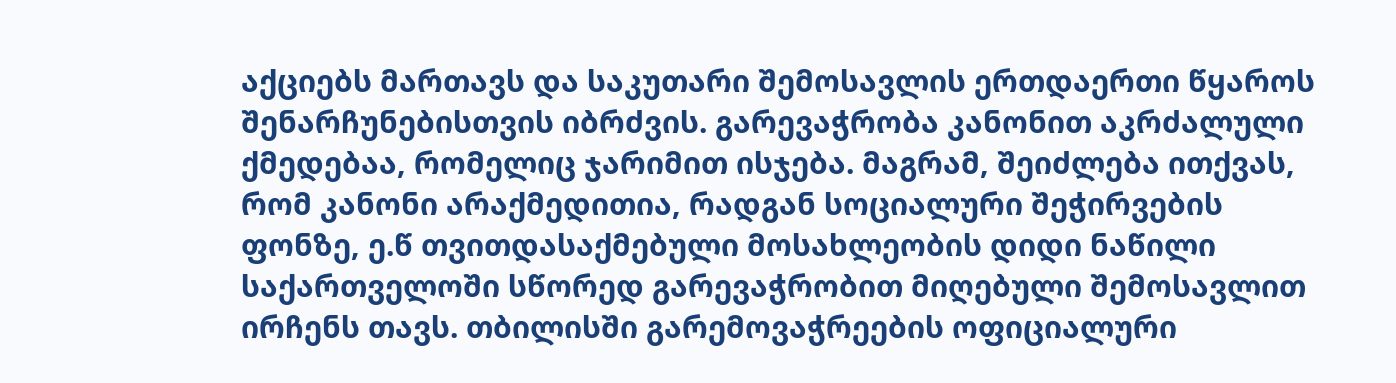აქციებს მართავს და საკუთარი შემოსავლის ერთდაერთი წყაროს შენარჩუნებისთვის იბრძვის. გარევაჭრობა კანონით აკრძალული ქმედებაა, რომელიც ჯარიმით ისჯება. მაგრამ, შეიძლება ითქვას, რომ კანონი არაქმედითია, რადგან სოციალური შეჭირვების ფონზე, ე.წ თვითდასაქმებული მოსახლეობის დიდი ნაწილი საქართველოში სწორედ გარევაჭრობით მიღებული შემოსავლით ირჩენს თავს. თბილისში გარემოვაჭრეების ოფიციალური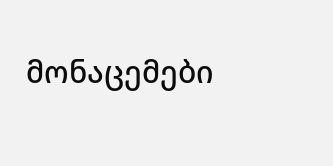მონაცემები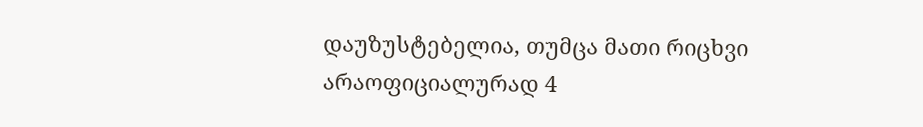დაუზუსტებელია, თუმცა მათი რიცხვი არაოფიციალურად 4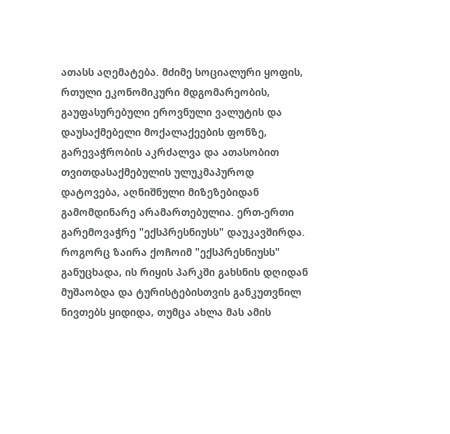ათასს აღემატება. მძიმე სოციალური ყოფის, რთული ეკონომიკური მდგომარეობის, გაუფასურებული ეროვნული ვალუტის და დაუსაქმებელი მოქალაქეების ფონზე, გარევაჭრობის აკრძალვა და ათასობით თვითდასაქმებულის ულუკმაპუროდ დატოვება, აღნიშნული მიზეზებიდან გამომდინარე არამართებულია. ერთ-ერთი გარემოვაჭრე "ექსპრესნიუსს" დაუკავშირდა. როგორც ზაირა ქოჩოიმ "ექსპრესნიუსს" განუცხადა, ის რიყის პარკში გახსნის დღიდან მუშაობდა და ტურისტებისთვის განკუთვნილ ნივთებს ყიდიდა, თუმცა ახლა მას ამის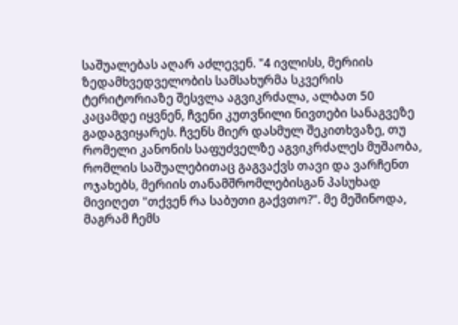საშუალებას აღარ აძლევენ. "4 ივლისს, მერიის ზედამხვედველობის სამსახურმა სკვერის ტერიტორიაზე შესვლა აგვიკრძალა, ალბათ 50 კაცამდე იყვნენ, ჩვენი კუთვნილი ნივთები სანაგვეზე გადაგვიყარეს. ჩვენს მიერ დასმულ შეკითხვაზე, თუ რომელი კანონის საფუძველზე აგვიკრძალეს მუშაობა, რომლის საშუალებითაც გაგვაქვს თავი და ვარჩენთ ოჯახებს, მერიის თანამშრომლებისგან პასუხად მივიღეთ "თქვენ რა საბუთი გაქვთო?". მე მეშინოდა, მაგრამ ჩემს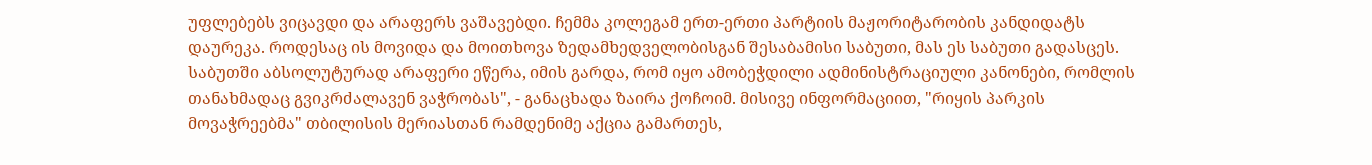უფლებებს ვიცავდი და არაფერს ვაშავებდი. ჩემმა კოლეგამ ერთ-ერთი პარტიის მაჟორიტარობის კანდიდატს დაურეკა. როდესაც ის მოვიდა და მოითხოვა ზედამხედველობისგან შესაბამისი საბუთი, მას ეს საბუთი გადასცეს. საბუთში აბსოლუტურად არაფერი ეწერა, იმის გარდა, რომ იყო ამობეჭდილი ადმინისტრაციული კანონები, რომლის თანახმადაც გვიკრძალავენ ვაჭრობას", - განაცხადა ზაირა ქოჩოიმ. მისივე ინფორმაციით, "რიყის პარკის მოვაჭრეებმა" თბილისის მერიასთან რამდენიმე აქცია გამართეს,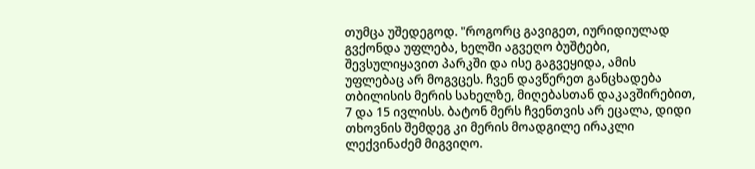თუმცა უშედეგოდ. "როგორც გავიგეთ, იურიდიულად გვქონდა უფლება, ხელში აგვეღო ბუშტები, შევსულიყავით პარკში და ისე გაგვეყიდა, ამის უფლებაც არ მოგვცეს. ჩვენ დავწერეთ განცხადება თბილისის მერის სახელზე, მიღებასთან დაკავშირებით, 7 და 15 ივლისს. ბატონ მერს ჩვენთვის არ ეცალა, დიდი თხოვნის შემდეგ კი მერის მოადგილე ირაკლი ლექვინაძემ მიგვიღო.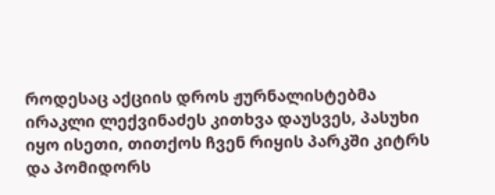როდესაც აქციის დროს ჟურნალისტებმა ირაკლი ლექვინაძეს კითხვა დაუსვეს, პასუხი იყო ისეთი, თითქოს ჩვენ რიყის პარკში კიტრს და პომიდორს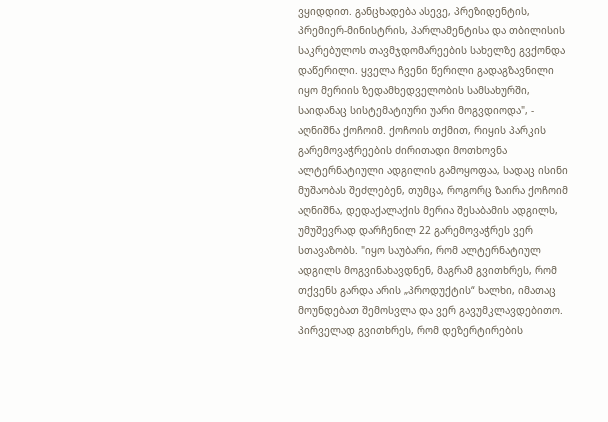ვყიდდით. განცხადება ასევე, პრეზიდენტის, პრემიერ-მინისტრის, პარლამენტისა და თბილისის საკრებულოს თავმჯდომარეების სახელზე გვქონდა დაწერილი. ყველა ჩვენი წერილი გადაგზავნილი იყო მერიის ზედამხედველობის სამსახურში, საიდანაც სისტემატიური უარი მოგვდიოდა", - აღნიშნა ქოჩოიმ. ქოჩოის თქმით, რიყის პარკის გარემოვაჭრეების ძირითადი მოთხოვნა ალტერნატიული ადგილის გამოყოფაა, სადაც ისინი მუშაობას შეძლებენ, თუმცა, როგორც ზაირა ქოჩოიმ აღნიშნა, დედაქალაქის მერია შესაბამის ადგილს, უმუშევრად დარჩენილ 22 გარემოვაჭრეს ვერ სთავაზობს. "იყო საუბარი, რომ ალტერნატიულ ადგილს მოგვინახავდნენ, მაგრამ გვითხრეს, რომ თქვენს გარდა არის „პროდუქტის“ ხალხი, იმათაც მოუნდებათ შემოსვლა და ვერ გავუმკლავდებითო. პირველად გვითხრეს, რომ დეზერტირების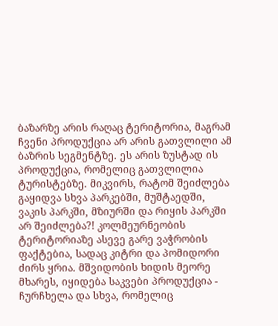ბაზარზე არის რაღაც ტერიტორია, მაგრამ ჩვენი პროდუქცია არ არის გათვლილი ამ ბაზრის სეგმენტზე. ეს არის ზუსტად ის პროდუქცია, რომელიც გათვლილია ტურისტებზე. მიკვირს, რატომ შეიძლება გაყიდვა სხვა პარკებში, მუშტაედში, ვაკის პარკში, მზიურში და რიყის პარკში არ შეიძლება?! კოლმეურნეობის ტერიტორიაზე ასევე გარე ვაჭრობის ფაქტებია, სადაც კიტრი და პომიდორი ძირს ყრია. მშვიდობის ხიდის მეორე მხარეს, იყიდება საკვები პროდუქცია - ჩურჩხელა და სხვა, რომელიც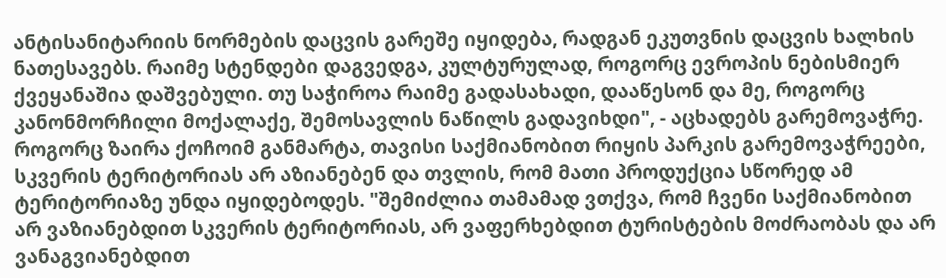ანტისანიტარიის ნორმების დაცვის გარეშე იყიდება, რადგან ეკუთვნის დაცვის ხალხის ნათესავებს. რაიმე სტენდები დაგვედგა, კულტურულად, როგორც ევროპის ნებისმიერ ქვეყანაშია დაშვებული. თუ საჭიროა რაიმე გადასახადი, დააწესონ და მე, როგორც კანონმორჩილი მოქალაქე, შემოსავლის ნაწილს გადავიხდი", - აცხადებს გარემოვაჭრე. როგორც ზაირა ქოჩოიმ განმარტა, თავისი საქმიანობით რიყის პარკის გარემოვაჭრეები, სკვერის ტერიტორიას არ აზიანებენ და თვლის, რომ მათი პროდუქცია სწორედ ამ ტერიტორიაზე უნდა იყიდებოდეს. "შემიძლია თამამად ვთქვა, რომ ჩვენი საქმიანობით არ ვაზიანებდით სკვერის ტერიტორიას, არ ვაფერხებდით ტურისტების მოძრაობას და არ ვანაგვიანებდით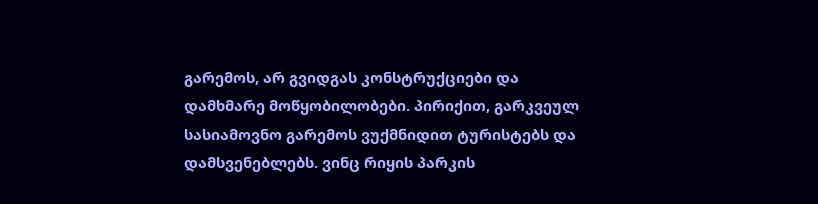გარემოს, არ გვიდგას კონსტრუქციები და დამხმარე მოწყობილობები. პირიქით, გარკვეულ სასიამოვნო გარემოს ვუქმნიდით ტურისტებს და დამსვენებლებს. ვინც რიყის პარკის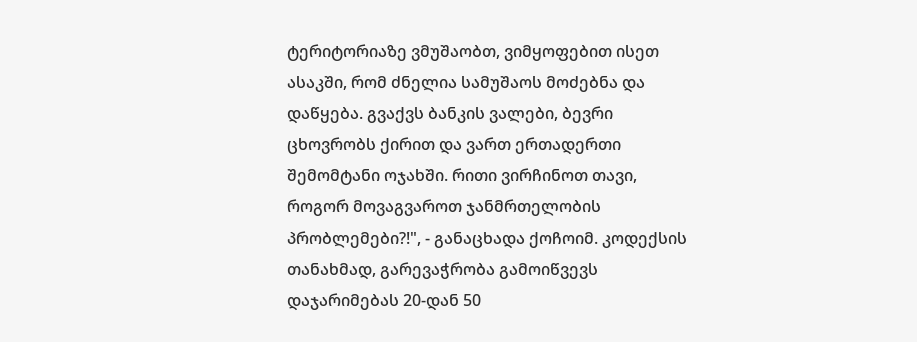ტერიტორიაზე ვმუშაობთ, ვიმყოფებით ისეთ ასაკში, რომ ძნელია სამუშაოს მოძებნა და დაწყება. გვაქვს ბანკის ვალები, ბევრი ცხოვრობს ქირით და ვართ ერთადერთი შემომტანი ოჯახში. რითი ვირჩინოთ თავი, როგორ მოვაგვაროთ ჯანმრთელობის პრობლემები?!", - განაცხადა ქოჩოიმ. კოდექსის თანახმად, გარევაჭრობა გამოიწვევს დაჯარიმებას 20-დან 50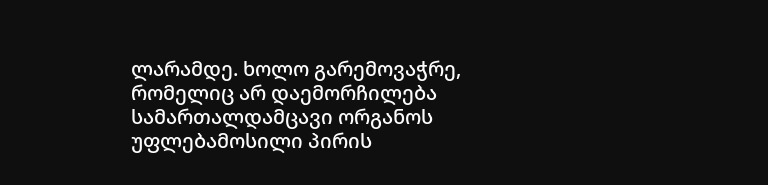ლარამდე. ხოლო გარემოვაჭრე, რომელიც არ დაემორჩილება სამართალდამცავი ორგანოს უფლებამოსილი პირის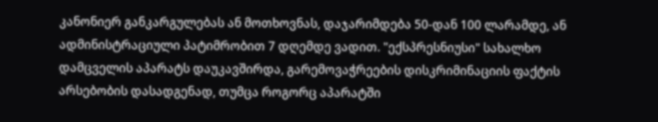კანონიერ განკარგულებას ან მოთხოვნას, დაჯარიმდება 50-დან 100 ლარამდე, ან ადმინისტრაციული პატიმრობით 7 დღემდე ვადით. "ექსპრესნიუსი" სახალხო დამცველის აპარატს დაუკავშირდა, გარემოვაჭრეების დისკრიმინაციის ფაქტის არსებობის დასადგენად, თუმცა როგორც აპარატში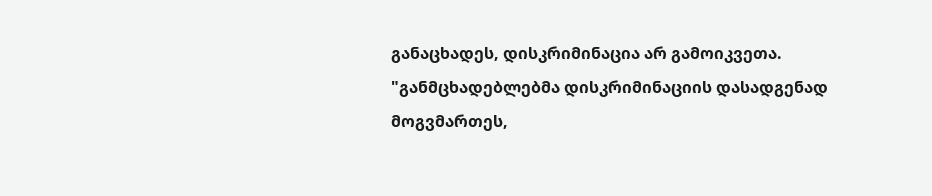განაცხადეს, დისკრიმინაცია არ გამოიკვეთა. "განმცხადებლებმა დისკრიმინაციის დასადგენად მოგვმართეს,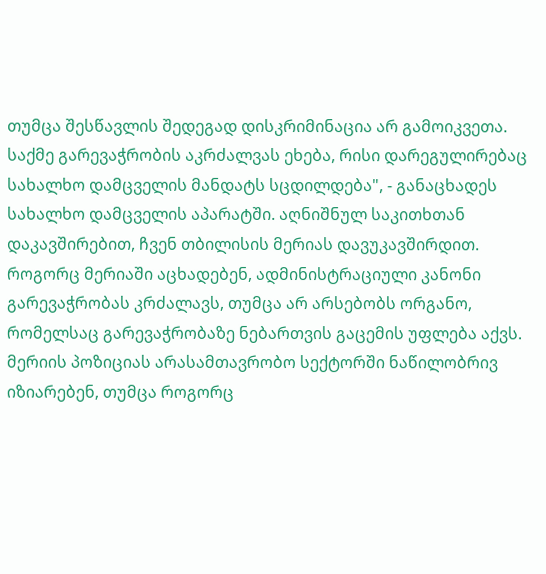თუმცა შესწავლის შედეგად დისკრიმინაცია არ გამოიკვეთა. საქმე გარევაჭრობის აკრძალვას ეხება, რისი დარეგულირებაც სახალხო დამცველის მანდატს სცდილდება", - განაცხადეს სახალხო დამცველის აპარატში. აღნიშნულ საკითხთან დაკავშირებით, ჩვენ თბილისის მერიას დავუკავშირდით. როგორც მერიაში აცხადებენ, ადმინისტრაციული კანონი გარევაჭრობას კრძალავს, თუმცა არ არსებობს ორგანო, რომელსაც გარევაჭრობაზე ნებართვის გაცემის უფლება აქვს. მერიის პოზიციას არასამთავრობო სექტორში ნაწილობრივ იზიარებენ, თუმცა როგორც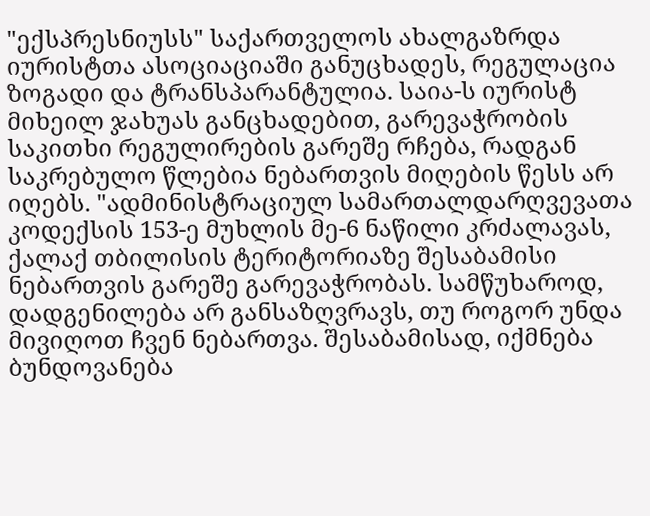"ექსპრესნიუსს" საქართველოს ახალგაზრდა იურისტთა ასოციაციაში განუცხადეს, რეგულაცია ზოგადი და ტრანსპარანტულია. საია-ს იურისტ მიხეილ ჯახუას განცხადებით, გარევაჭრობის საკითხი რეგულირების გარეშე რჩება, რადგან საკრებულო წლებია ნებართვის მიღების წესს არ იღებს. "ადმინისტრაციულ სამართალდარღვევათა კოდექსის 153-ე მუხლის მე-6 ნაწილი კრძალავას, ქალაქ თბილისის ტერიტორიაზე შესაბამისი ნებართვის გარეშე გარევაჭრობას. სამწუხაროდ, დადგენილება არ განსაზღვრავს, თუ როგორ უნდა მივიღოთ ჩვენ ნებართვა. შესაბამისად, იქმნება ბუნდოვანება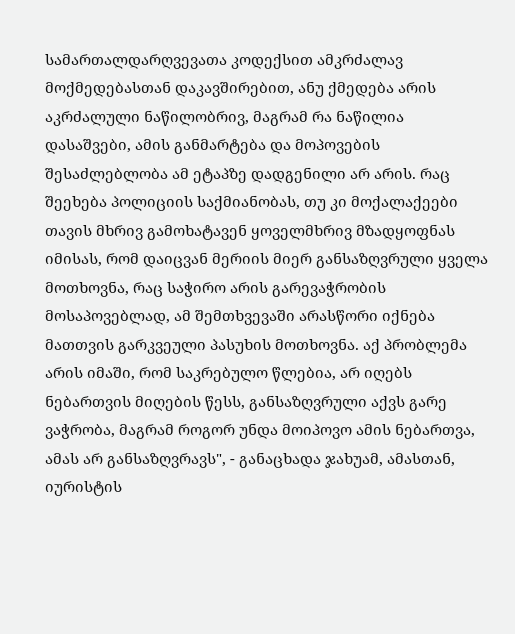სამართალდარღვევათა კოდექსით ამკრძალავ მოქმედებასთან დაკავშირებით, ანუ ქმედება არის აკრძალული ნაწილობრივ, მაგრამ რა ნაწილია დასაშვები, ამის განმარტება და მოპოვების შესაძლებლობა ამ ეტაპზე დადგენილი არ არის. რაც შეეხება პოლიციის საქმიანობას, თუ კი მოქალაქეები თავის მხრივ გამოხატავენ ყოველმხრივ მზადყოფნას იმისას, რომ დაიცვან მერიის მიერ განსაზღვრული ყველა მოთხოვნა, რაც საჭირო არის გარევაჭრობის მოსაპოვებლად, ამ შემთხვევაში არასწორი იქნება მათთვის გარკვეული პასუხის მოთხოვნა. აქ პრობლემა არის იმაში, რომ საკრებულო წლებია, არ იღებს ნებართვის მიღების წესს, განსაზღვრული აქვს გარე ვაჭრობა, მაგრამ როგორ უნდა მოიპოვო ამის ნებართვა, ამას არ განსაზღვრავს", - განაცხადა ჯახუამ, ამასთან, იურისტის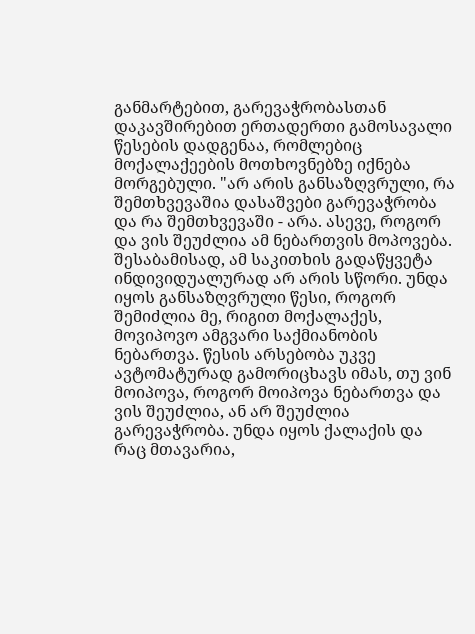განმარტებით, გარევაჭრობასთან დაკავშირებით ერთადერთი გამოსავალი წესების დადგენაა, რომლებიც მოქალაქეების მოთხოვნებზე იქნება მორგებული. "არ არის განსაზღვრული, რა შემთხვევაშია დასაშვები გარევაჭრობა და რა შემთხვევაში - არა. ასევე, როგორ და ვის შეუძლია ამ ნებართვის მოპოვება. შესაბამისად, ამ საკითხის გადაწყვეტა ინდივიდუალურად არ არის სწორი. უნდა იყოს განსაზღვრული წესი, როგორ შემიძლია მე, რიგით მოქალაქეს, მოვიპოვო ამგვარი საქმიანობის ნებართვა. წესის არსებობა უკვე ავტომატურად გამორიცხავს იმას, თუ ვინ მოიპოვა, როგორ მოიპოვა ნებართვა და ვის შეუძლია, ან არ შეუძლია გარევაჭრობა. უნდა იყოს ქალაქის და რაც მთავარია,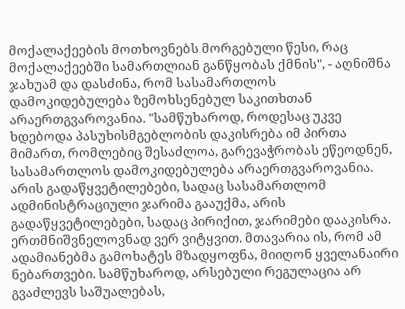მოქალაქეების მოთხოვნებს მორგებული წესი, რაც მოქალაქეებში სამართლიან განწყობას ქმნის", - აღნიშნა ჯახუამ და დასძინა, რომ სასამართლოს დამოკიდებულება ზემოხსენებულ საკითხთან არაერთგვაროვანია. "სამწუხაროდ, როდესაც უკვე ხდებოდა პასუხისმგებლობის დაკისრება იმ პირთა მიმართ, რომლებიც შესაძლოა, გარევაჭრობას ეწეოდნენ, სასამართლოს დამოკიდებულება არაერთგვაროვანია. არის გადაწყვეტილებები, სადაც სასამართლომ ადმინისტრაციული ჯარიმა გააუქმა, არის გადაწყვეტილებები, სადაც პირიქით, ჯარიმები დააკისრა. ერთმნიშვნელოვნად ვერ ვიტყვით. მთავარია ის, რომ ამ ადამიანებმა გამოხატეს მზადყოფნა, მიიღონ ყველანაირი ნებართვები. სამწუხაროდ, არსებული რეგულაცია არ გვაძლევს საშუალებას,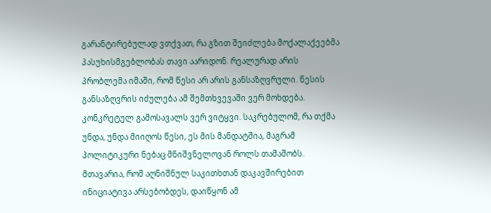გარანტირებულად ვთქვათ, რა გზით შეიძლება მოქალაქეებმა პასუხისმგებლობას თავი აარიდონ. რეალურად არის პრობლემა იმაში, რომ წესი არ არის განსაზღვრული. წესის განსაზღვრის იძულება ამ შემთხვევაში ვერ მოხდება. კონკრეტულ გამოსავალს ვერ ვიტყვი. საკრებულომ, რა თქმა უნდა, უნდა მიიღოს წესი, ეს მის მანდატშია, მაგრამ პოლიტიკური ნებაც მნიშვნელოვან როლს თამაშობს. მთავარია, რომ აღნიშნულ საკითხთან დაკავშირებით ინიციატივა არსებობდეს, დაიწყონ ამ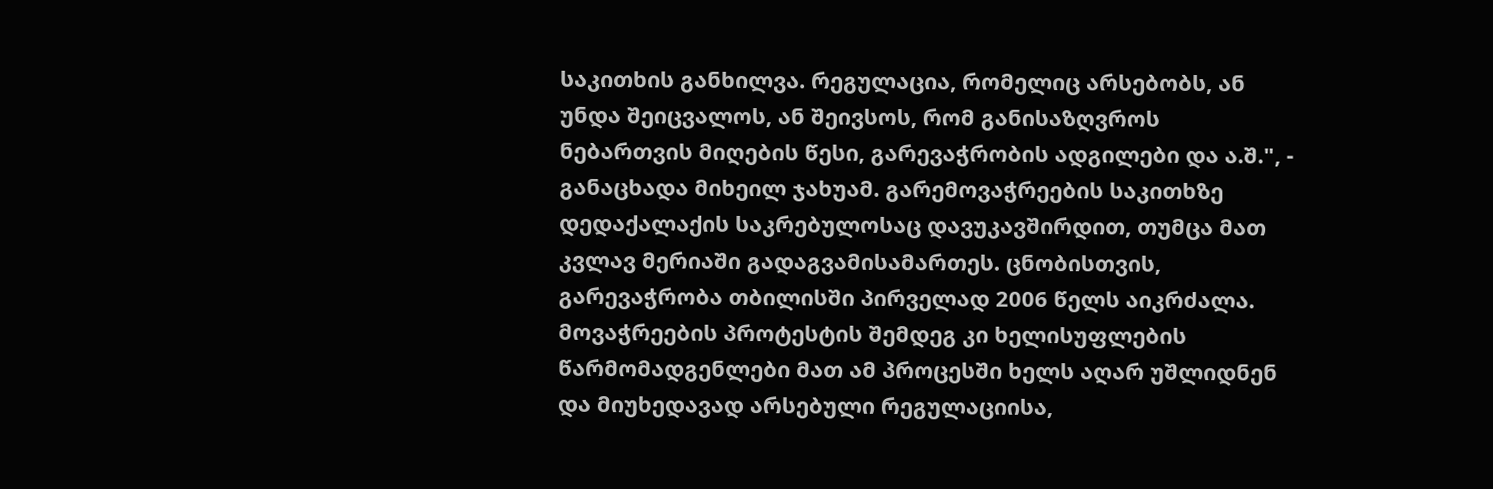საკითხის განხილვა. რეგულაცია, რომელიც არსებობს, ან უნდა შეიცვალოს, ან შეივსოს, რომ განისაზღვროს ნებართვის მიღების წესი, გარევაჭრობის ადგილები და ა.შ.", - განაცხადა მიხეილ ჯახუამ. გარემოვაჭრეების საკითხზე დედაქალაქის საკრებულოსაც დავუკავშირდით, თუმცა მათ კვლავ მერიაში გადაგვამისამართეს. ცნობისთვის, გარევაჭრობა თბილისში პირველად 2006 წელს აიკრძალა. მოვაჭრეების პროტესტის შემდეგ კი ხელისუფლების წარმომადგენლები მათ ამ პროცესში ხელს აღარ უშლიდნენ და მიუხედავად არსებული რეგულაციისა,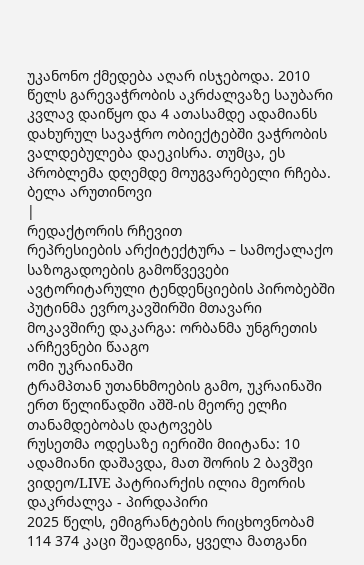უკანონო ქმედება აღარ ისჯებოდა. 2010 წელს გარევაჭრობის აკრძალვაზე საუბარი კვლავ დაიწყო და 4 ათასამდე ადამიანს დახურულ სავაჭრო ობიექტებში ვაჭრობის ვალდებულება დაეკისრა. თუმცა, ეს პრობლემა დღემდე მოუგვარებელი რჩება.
ბელა არუთინოვი
|
რედაქტორის რჩევით
რეპრესიების არქიტექტურა – სამოქალაქო საზოგადოების გამოწვევები ავტორიტარული ტენდენციების პირობებში
პუტინმა ევროკავშირში მთავარი მოკავშირე დაკარგა: ორბანმა უნგრეთის არჩევნები წააგო
ომი უკრაინაში
ტრამპთან უთანხმოების გამო, უკრაინაში ერთ წელიწადში აშშ-ის მეორე ელჩი თანამდებობას დატოვებს
რუსეთმა ოდესაზე იერიში მიიტანა: 10 ადამიანი დაშავდა, მათ შორის 2 ბავშვი
ვიდეო/LIVE პატრიარქის ილია მეორის დაკრძალვა - პირდაპირი
2025 წელს, ემიგრანტების რიცხოვნობამ 114 374 კაცი შეადგინა, ყველა მათგანი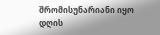შრომისუნარიანი იყო
დღის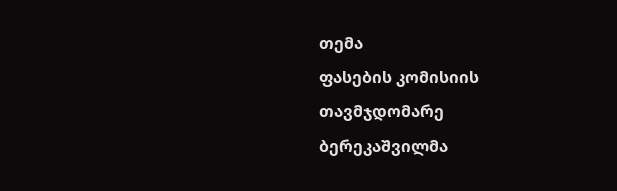თემა
ფასების კომისიის თავმჯდომარე ბერეკაშვილმა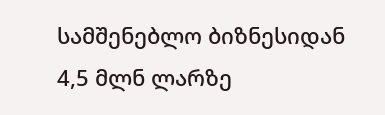სამშენებლო ბიზნესიდან 4,5 მლნ ლარზე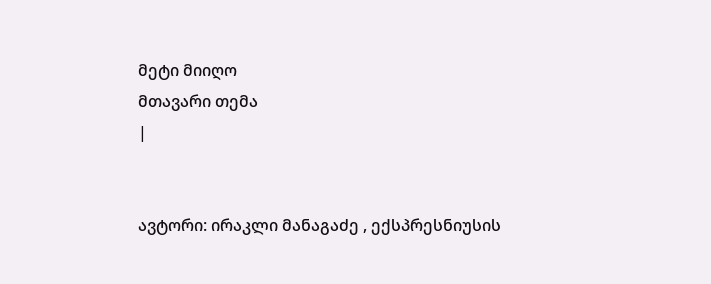მეტი მიიღო
მთავარი თემა
|


ავტორი: ირაკლი მანაგაძე , ექსპრესნიუსის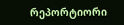რეპორტიორი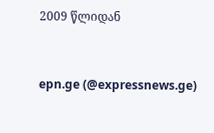2009 წლიდან



epn.ge (@expressnews.ge)